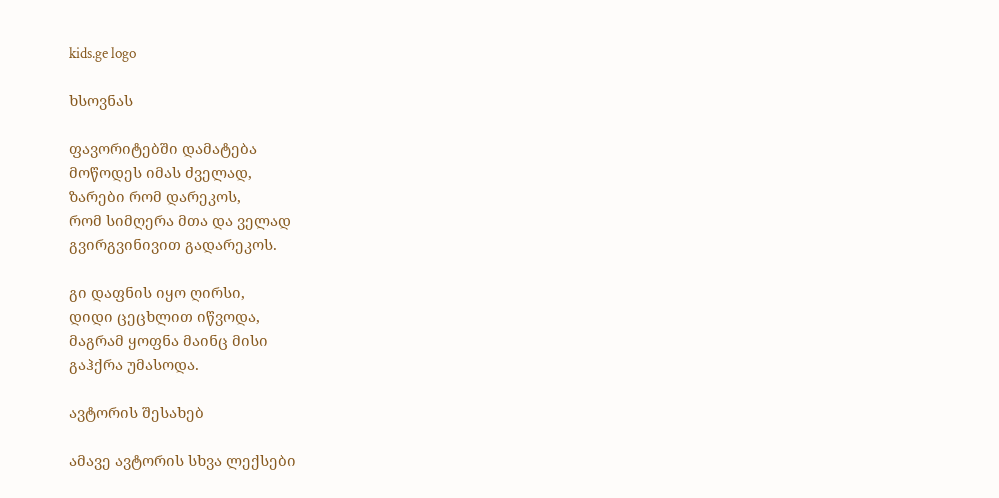kids.ge logo

ხსოვნას

ფავორიტებში დამატება
მოწოდეს იმას ძველად,
ზარები რომ დარეკოს,
რომ სიმღერა მთა და ველად
გვირგვინივით გადარეკოს.

გი დაფნის იყო ღირსი,
დიდი ცეცხლით იწვოდა,
მაგრამ ყოფნა მაინც მისი
გაჰქრა უმასოდა.

ავტორის შესახებ

ამავე ავტორის სხვა ლექსები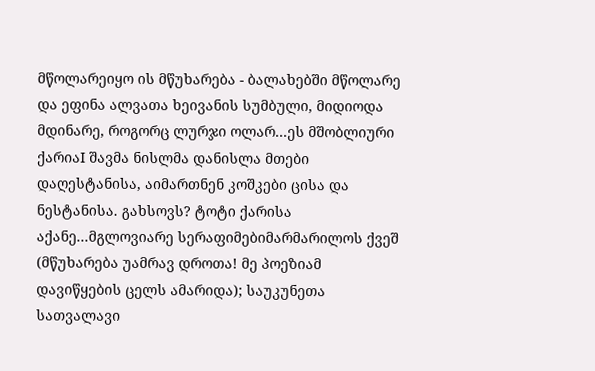მწოლარეიყო ის მწუხარება - ბალახებში მწოლარე და ეფინა ალვათა ხეივანის სუმბული, მიდიოდა მდინარე, როგორც ლურჯი ოლარ...ეს მშობლიური ქარიაI შავმა ნისლმა დანისლა მთები დაღესტანისა, აიმართნენ კოშკები ცისა და ნესტანისა. გახსოვს? ტოტი ქარისა აქანე...მგლოვიარე სერაფიმებიმარმარილოს ქვეშ (მწუხარება უამრავ დროთა! მე პოეზიამ დავიწყების ცელს ამარიდა); საუკუნეთა სათვალავი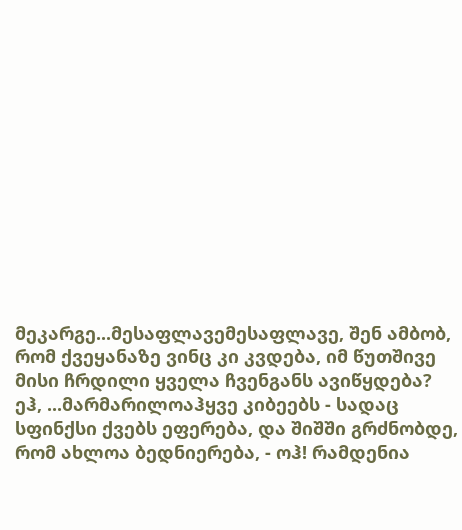მეკარგე...მესაფლავემესაფლავე, შენ ამბობ, რომ ქვეყანაზე ვინც კი კვდება, იმ წუთშივე მისი ჩრდილი ყველა ჩვენგანს ავიწყდება? ეჰ, ...მარმარილოაჰყვე კიბეებს - სადაც სფინქსი ქვებს ეფერება, და შიშში გრძნობდე, რომ ახლოა ბედნიერება, - ოჰ! რამდენია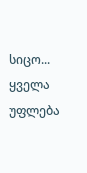სიცო...
ყველა უფლება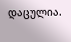დაცულია.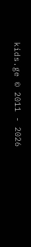kids.ge © 2011 - 2026